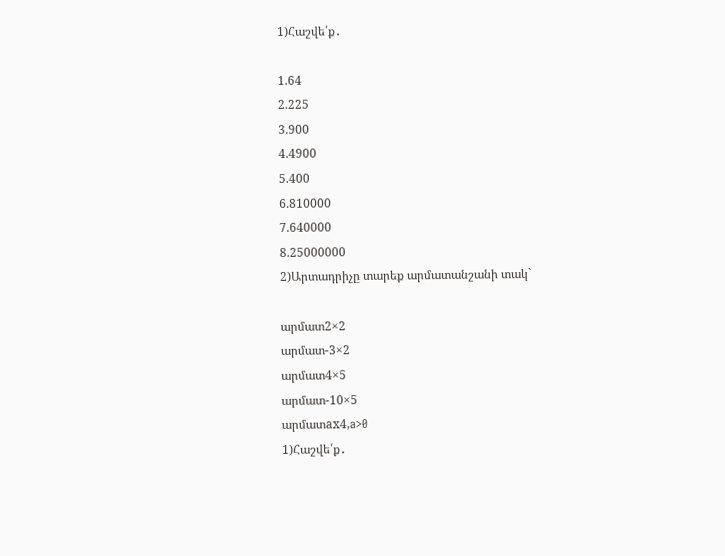1)Հաշվե՛ք․

1.64
2.225
3.900
4.4900
5.400
6.810000
7.640000
8.25000000
2)Արտադրիչը տարեք արմատանշանի տակ`

արմատ2×2
արմատ-3×2
արմատ4×5
արմատ-10×5
արմատax4,a>0
1)Հաշվե՛ք․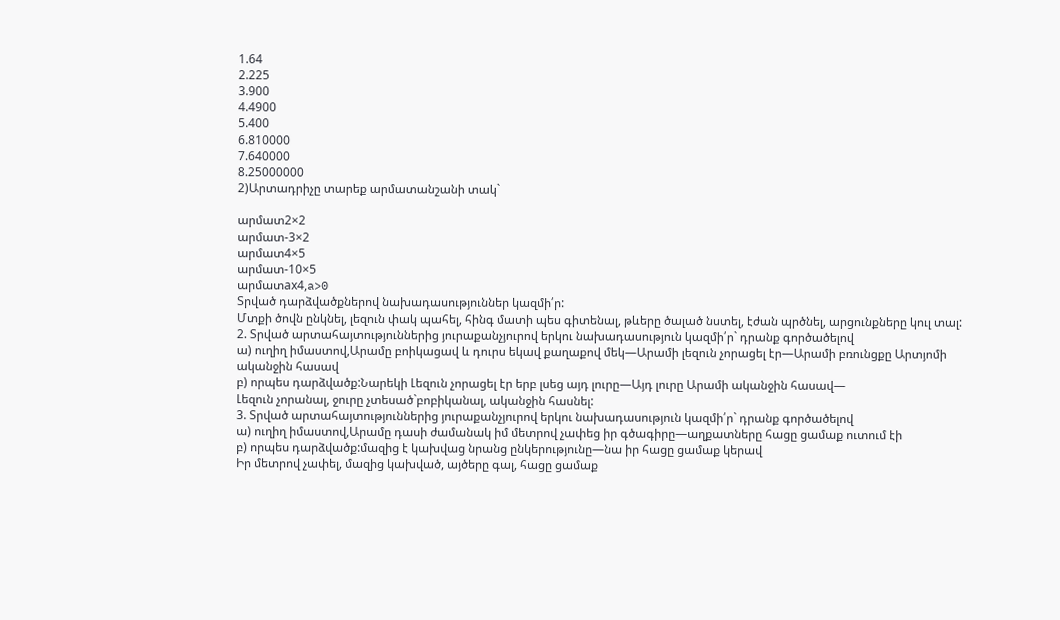1.64
2.225
3.900
4.4900
5.400
6.810000
7.640000
8.25000000
2)Արտադրիչը տարեք արմատանշանի տակ`

արմատ2×2
արմատ-3×2
արմատ4×5
արմատ-10×5
արմատax4,a>0
Տրված դարձվածքներով նախադասություններ կազմի՛ր:
Մտքի ծովն ընկնել, լեզուն փակ պահել, հինգ մատի պես գիտենալ, թևերը ծալած նստել, էժան պրծնել, արցունքները կուլ տալ:
2. Տրված արտահայտություններից յուրաքանչյուրով երկու նախադասություն կազմի՛ր` դրանք գործածելով
ա) ուղիղ իմաստով,Արամը բոիկացավ և դուրս եկավ քաղաքով մեկ—Արամի լեզուն չորացել էր—Արամի բռունցքը Արտյոմի ականջին հասավ
բ) որպես դարձվածք:Նարեկի Լեզուն չորացել էր երբ լսեց այդ լուրը—Այդ լուրը Արամի ականջին հասավ—
Լեզուն չորանալ, ջուրը չտեսած`բոբիկանալ, ականջին հասնել:
3. Տրված արտահայտություններից յուրաքանչյուրով երկու նախադասություն կազմի՛ր` դրանք գործածելով
ա) ուղիղ իմաստով,Արամը դասի ժամանակ իմ մետրով չափեց իր գծագիրը—աղքատները հացը ցամաք ուտում էի
բ) որպես դարձվածք:մազից է կախվաց նրանց ընկերությունը—նա իր հացը ցամաք կերավ
Իր մետրով չափել, մազից կախված, այծերը գալ, հացը ցամաք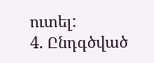ուտել:
4. Ընդգծված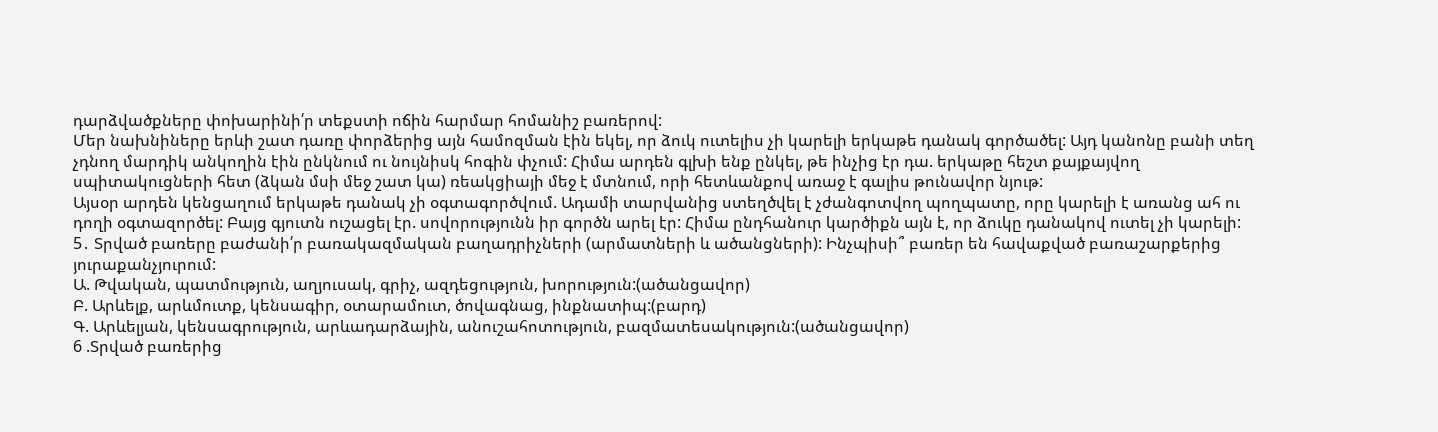դարձվածքները փոխարինի՛ր տեքստի ոճին հարմար հոմանիշ բառերով:
Մեր նախնիները երևի շատ դառը փորձերից այն համոզման էին եկել, որ ձուկ ուտելիս չի կարելի երկաթե դանակ գործածել: Այդ կանոնը բանի տեղ չդնող մարդիկ անկողին էին ընկնում ու նույնիսկ հոգին փչում: Հիմա արդեն գլխի ենք ընկել, թե ինչից էր դա. երկաթը հեշտ քայքայվող սպիտակուցների հետ (ձկան մսի մեջ շատ կա) ռեակցիայի մեջ է մտնում, որի հետևանքով առաջ է գալիս թունավոր նյութ:
Այսօր արդեն կենցաղում երկաթե դանակ չի օգտագործվում. Ադամի տարվանից ստեղծվել է չժանգոտվող պողպատը, որը կարելի է առանց ահ ու դողի օգտազործել: Բայց գյուտն ուշացել էր. սովորությունն իր գործն արել էր: Հիմա ընդհանուր կարծիքն այն է, որ ձուկը դանակով ուտել չի կարելի:
5․ Տրված բառերը բաժանի՛ր բառակազմական բաղադրիչների (արմատների և ածանցների): Ինչպիսի՞ բառեր են հավաքված բառաշարքերից յուրաքանչյուրում:
Ա. Թվական, պատմություն, աղյուսակ, գրիչ, ազդեցություն, խորություն:(ածանցավոր)
Բ. Արևելք, արևմուտք, կենսագիր, օտարամուտ, ծովագնաց, ինքնատիպ:(բարդ)
Գ. Արևելյան, կենսագրություն, արևադարձային, անուշահոտություն, բազմատեսակություն:(ածանցավոր)
6 .Տրված բառերից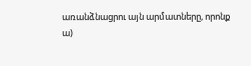առանձնացրու այն արմատները, որոնք
ա)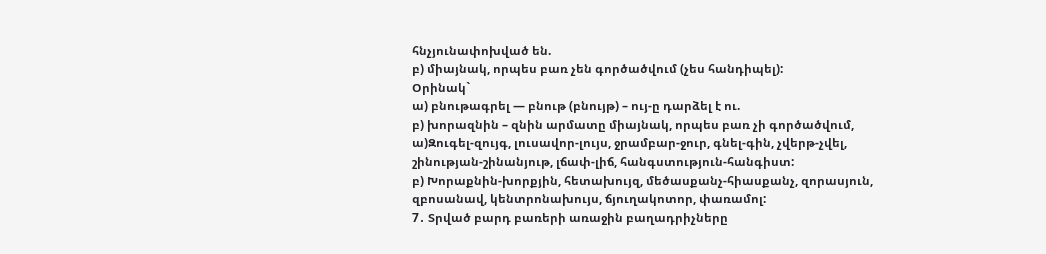հնչյունափոխված են.
բ) միայնակ, որպես բառ չեն գործածվում (չես հանդիպել):
Օրինակ`
ա) բնութագրել — բնութ (բնույթ) – ույ-ը դարձել է ու.
բ) խորազնին – զնին արմատը միայնակ, որպես բառ չի գործածվում,
ա)Զուգել-զույգ, լուսավոր-լույս, ջրամբար-ջուր, գնել-գին, չվերթ-չվել, շինության-շինանյութ, լճափ-լիճ, հանգստություն-հանգիստ:
բ) Խորաքնին-խորքյին, հետախույզ, մեծասքանչ-հիասքանչ, զորասյուն, զբոսանավ, կենտրոնախույս, ճյուղակոտոր, փառամոլ:
7․ Տրված բարդ բառերի առաջին բաղադրիչները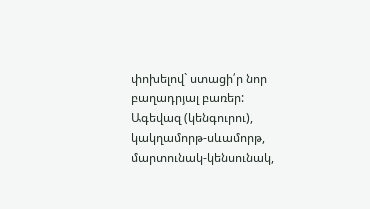փոխելով` ստացի՛ր նոր բաղադրյալ բառեր:
Ագեվազ (կենգուրու), կակղամորթ-սևամորթ, մարտունակ-կենսունակ,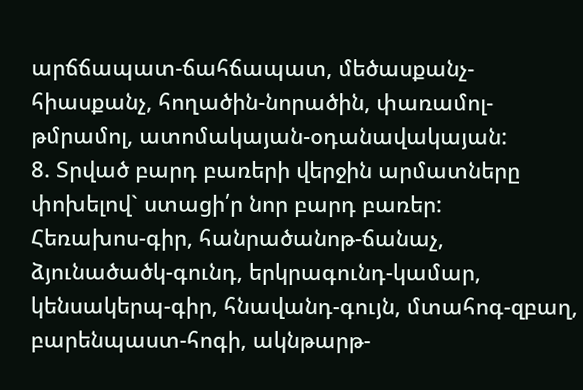արճճապատ-ճահճապատ, մեծասքանչ-հիասքանչ, հողածին-նորածին, փառամոլ-թմրամոլ, ատոմակայան-օդանավակայան:
8. Տրված բարդ բառերի վերջին արմատները փոխելով` ստացի՛ր նոր բարդ բառեր:
Հեռախոս-գիր, հանրածանոթ-ճանաչ, ձյունածածկ-գունդ, երկրագունդ-կամար, կենսակերպ-գիր, հնավանդ-գույն, մտահոգ-զբաղ, բարենպաստ-հոգի, ակնթարթ-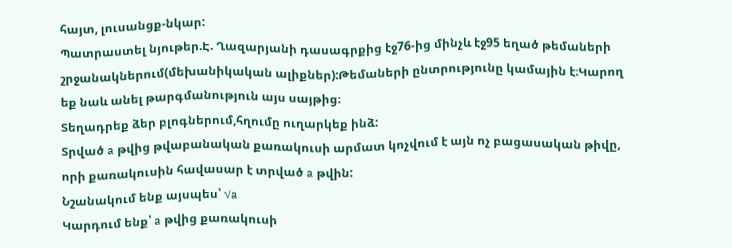հայտ, լուսանցք-նկար:
Պատրաստել նյութեր.Է. Ղազարյանի դասագրքից էջ76-ից մինչև էջ95 եղած թեմաների շրջանակներում(մեխանիկական ալիքներ):Թեմաների ընտրությունը կամային է։Կարող եք նաև անել թարգմանություն այս սայթից։
Տեղադրեք ձեր բլոգներում,հղումը ուղարկեք ինձ:
Տրված a թվից թվաբանական քառակուսի արմատ կոչվում է այն ոչ բացասական թիվը, որի քառակուսին հավասար է տրված a թվին:
Նշանակում ենք այսպես՝ √a
Կարդում ենք՝ a թվից քառակուսի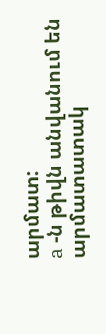արմատ:
a -ն թիվն անվանում են արմատատակ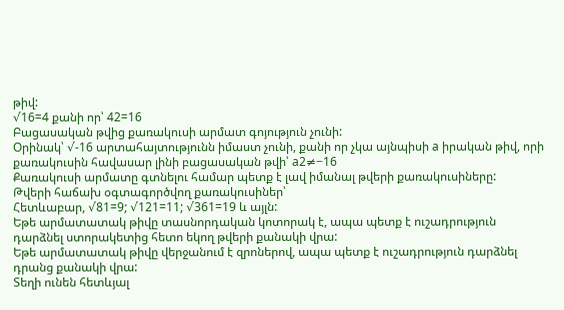թիվ:
√16=4 քանի որ՝ 42=16
Բացասական թվից քառակուսի արմատ գոյություն չունի:
Օրինակ՝ √-16 արտահայտությունն իմաստ չունի, քանի որ չկա այնպիսի a իրական թիվ, որի քառակուսին հավասար լինի բացասական թվի՝ a2≠−16
Քառակուսի արմատը գտնելու համար պետք է լավ իմանալ թվերի քառակուսիները:
Թվերի հաճախ օգտագործվող քառակուսիներ՝
Հետևաբար, √81=9; √121=11; √361=19 և այլն:
Եթե արմատատակ թիվը տասնորդական կոտորակ է, ապա պետք է ուշադրություն դարձնել ստորակետից հետո եկող թվերի քանակի վրա:
Եթե արմատատակ թիվը վերջանում է զրոներով, ապա պետք է ուշադրություն դարձնել դրանց քանակի վրա:
Տեղի ունեն հետևյալ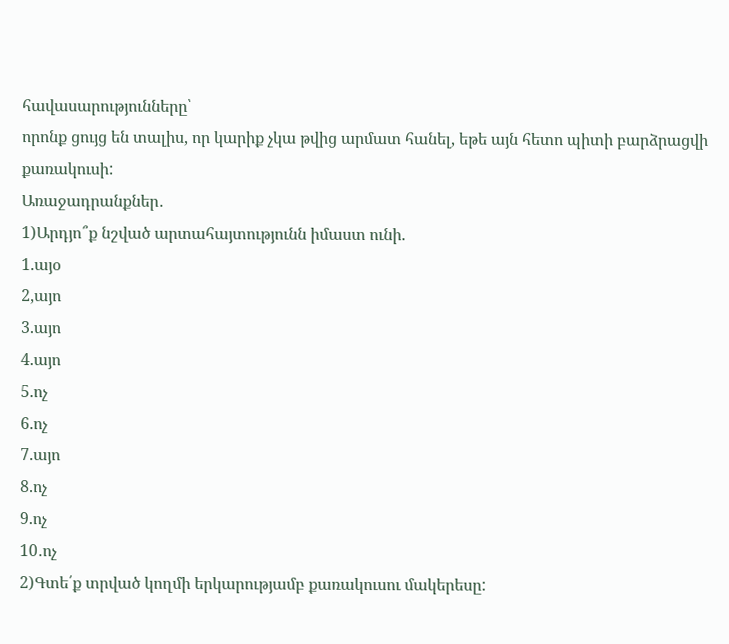հավասարությունները՝
որոնք ցույց են տալիս, որ կարիք չկա թվից արմատ հանել, եթե այն հետո պիտի բարձրացվի քառակուսի:
Առաջադրանքներ․
1)Արդյո՞ք նշված արտահայտությունն իմաստ ունի.
1.այօ
2,այո
3.այո
4.այո
5.ոչ
6.ոչ
7.այո
8.ոչ
9.ոչ
10․ոչ
2)Գտե՛ք տրված կողմի երկարությամբ քառակուսու մակերեսը: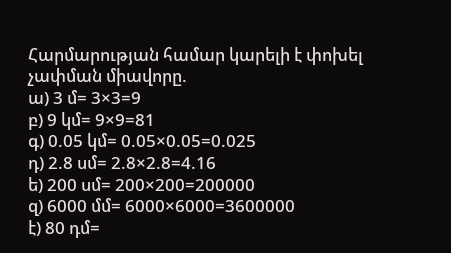Հարմարության համար կարելի է փոխել չափման միավորը.
ա) 3 մ= 3×3=9
բ) 9 կմ= 9×9=81
գ) 0.05 կմ= 0.05×0.05=0.025
դ) 2.8 սմ= 2.8×2.8=4.16
ե) 200 սմ= 200×200=200000
զ) 6000 մմ= 6000×6000=3600000
է) 80 դմ=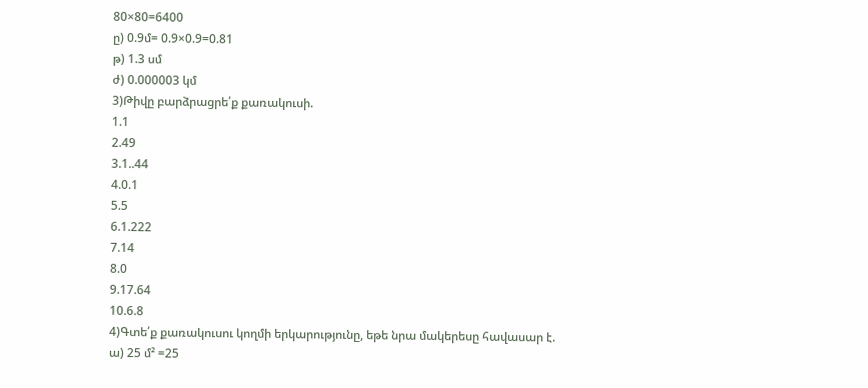80×80=6400
ը) 0.9մ= 0.9×0.9=0.81
թ) 1.3 սմ
ժ) 0.000003 կմ
3)Թիվը բարձրացրե՛ք քառակուսի.
1.1
2.49
3.1..44
4.0.1
5.5
6.1.222
7.14
8.0
9.17.64
10.6.8
4)Գտե՛ք քառակուսու կողմի երկարությունը, եթե նրա մակերեսը հավասար է.
ա) 25 մ² =25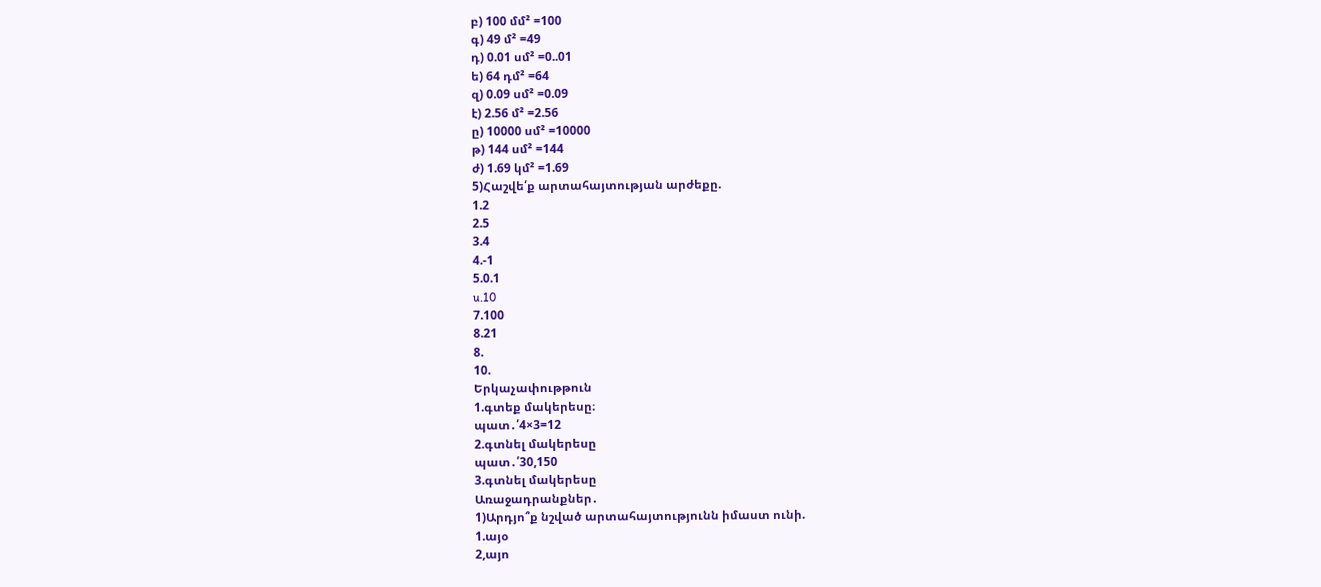բ) 100 մմ² =100
գ) 49 մ² =49
դ) 0.01 սմ² =0..01
ե) 64 դմ² =64
զ) 0.09 սմ² =0.09
է) 2.56 մ² =2.56
ը) 10000 սմ² =10000
թ) 144 սմ² =144
ժ) 1.69 կմ² =1.69
5)Հաշվե՛ք արտահայտության արժեքը.
1.2
2.5
3.4
4.-1
5.0.1
u.10
7.100
8.21
8.
10.
Երկաչափութթուն
1.գտեք մակերեսը։
պատ․՛4×3=12
2.գտնել մակերեսը
պատ․՛30,150
3.գտնել մակերեսը
Առաջադրանքներ․
1)Արդյո՞ք նշված արտահայտությունն իմաստ ունի.
1.այօ
2,այո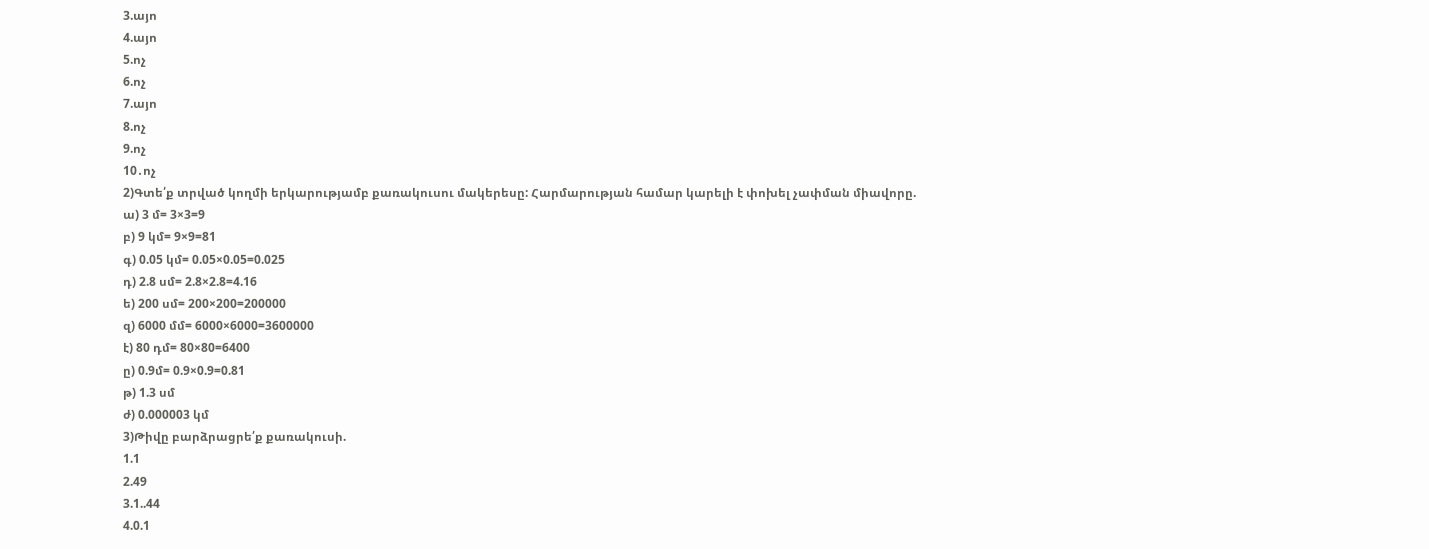3.այո
4.այո
5.ոչ
6.ոչ
7.այո
8.ոչ
9.ոչ
10․ոչ
2)Գտե՛ք տրված կողմի երկարությամբ քառակուսու մակերեսը: Հարմարության համար կարելի է փոխել չափման միավորը.
ա) 3 մ= 3×3=9
բ) 9 կմ= 9×9=81
գ) 0.05 կմ= 0.05×0.05=0.025
դ) 2.8 սմ= 2.8×2.8=4.16
ե) 200 սմ= 200×200=200000
զ) 6000 մմ= 6000×6000=3600000
է) 80 դմ= 80×80=6400
ը) 0.9մ= 0.9×0.9=0.81
թ) 1.3 սմ
ժ) 0.000003 կմ
3)Թիվը բարձրացրե՛ք քառակուսի.
1.1
2.49
3.1..44
4.0.1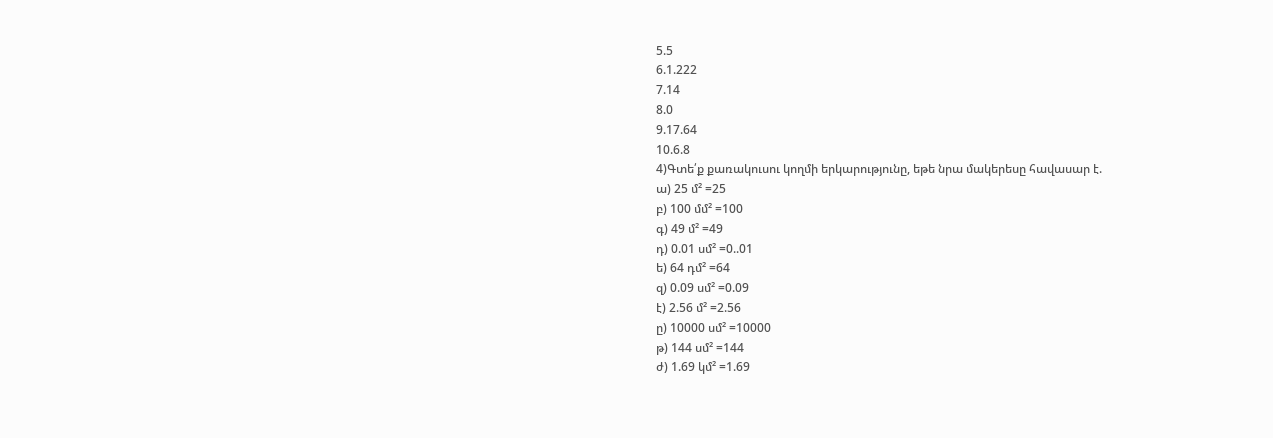5.5
6.1.222
7.14
8.0
9.17.64
10.6.8
4)Գտե՛ք քառակուսու կողմի երկարությունը, եթե նրա մակերեսը հավասար է.
ա) 25 մ² =25
բ) 100 մմ² =100
գ) 49 մ² =49
դ) 0.01 սմ² =0..01
ե) 64 դմ² =64
զ) 0.09 սմ² =0.09
է) 2.56 մ² =2.56
ը) 10000 սմ² =10000
թ) 144 սմ² =144
ժ) 1.69 կմ² =1.69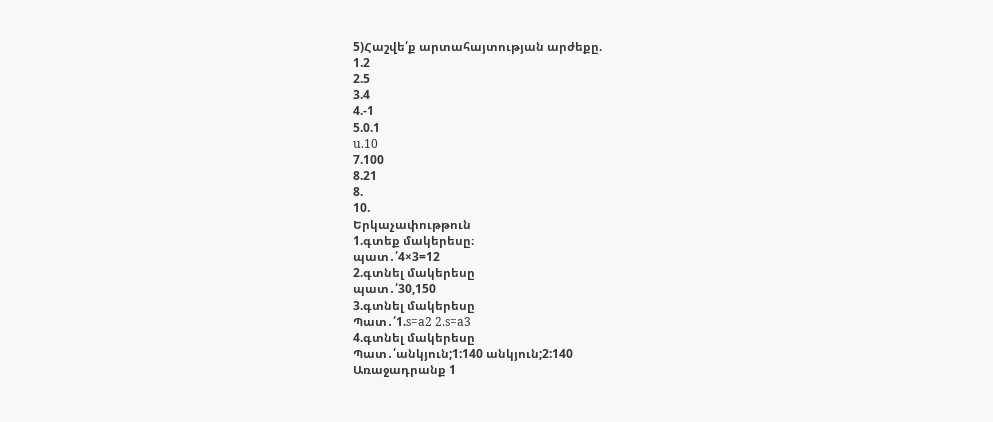5)Հաշվե՛ք արտահայտության արժեքը.
1.2
2.5
3.4
4.-1
5.0.1
u.10
7.100
8.21
8.
10.
Երկաչափութթուն
1.գտեք մակերեսը։
պատ․՛4×3=12
2.գտնել մակերեսը
պատ․՛30,150
3.գտնել մակերեսը
Պատ․՛1.s=a2 2.s=a3
4.գտնել մակերեսը
Պատ․՛անկյուն;1:140 անկյուն;2:140
Առաջադրանք 1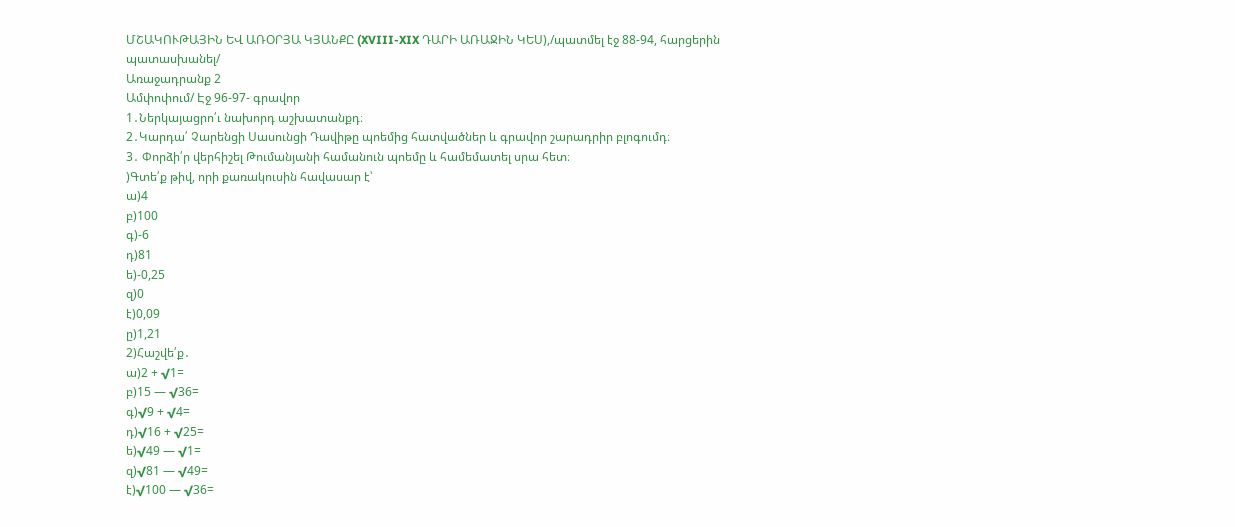ՄՇԱԿՈՒԹԱՅԻՆ ԵՎ ԱՌՕՐՅԱ ԿՅԱՆՔԸ (XVIII-XIX ԴԱՐԻ ԱՌԱՋԻՆ ԿԵՍ),/պատմել էջ 88-94, հարցերին պատասխանել/
Առաջադրանք 2
Ամփոփում/ Էջ 96-97- գրավոր
1․Ներկայացրո՛ւ նախորդ աշխատանքդ։
2․Կարդա՛ Չարենցի Սասունցի Դավիթը պոեմից հատվածներ և գրավոր շարադրիր բլոգումդ։
3․ Փորձի՛ր վերհիշել Թումանյանի համանուն պոեմը և համեմատել սրա հետ։
)Գտե՛ք թիվ, որի քառակուսին հավասար է՝
ա)4
բ)100
գ)-6
դ)81
ե)-0,25
զ)0
է)0,09
ը)1,21
2)Հաշվե՛ք․
ա)2 + √1=
բ)15 — √36=
գ)√9 + √4=
դ)√16 + √25=
ե)√49 — √1=
զ)√81 — √49=
է)√100 — √36=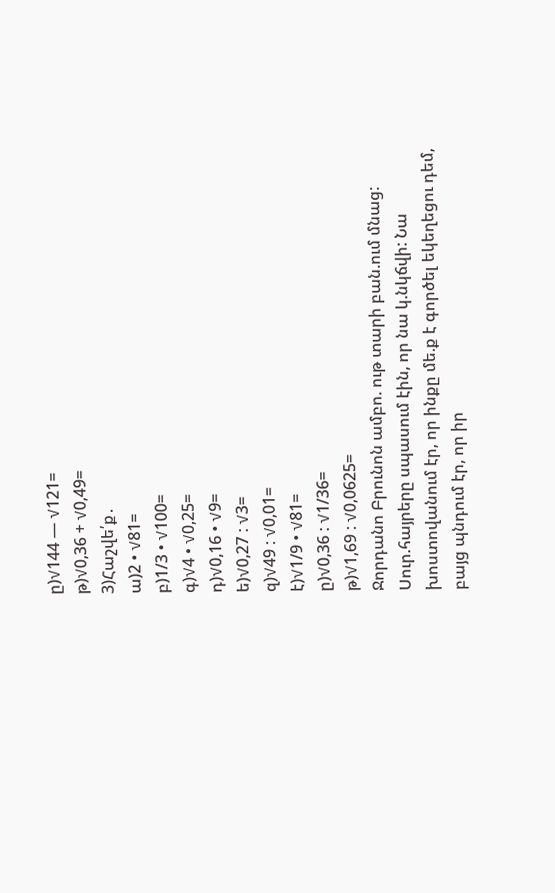ը)√144 — √121=
թ)√0,36 + √0,49=
3)Հաշվե՛ք․
ա)2 • √81=
բ)1/3 • √100=
գ)√4 • √0,25=
դ)√0,16 • √9=
ե)√0,27 : √3=
զ)√49 : √0,01=
է)√1/9 • √81=
ը)√0,36 : √1/36=
թ)√1,69 : √0,0625=
Ջորդանո Բրունոն ամբո. ութ տարի բան.ում մնաց: Սուր.հայրերը սպասում էին, որ նա կ.նկճվի: Նա խոստովանում էր, որ ինքը մե.ք է գործել եկեղեցու դեմ, բայց պնդում էր, որ իր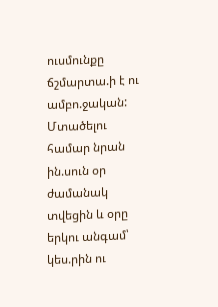ուսմունքը ճշմարտա.ի է ու ամբո.ջական: Մտածելու համար նրան ին.սուն օր ժամանակ տվեցին և օրը երկու անգամ՝ կես.րին ու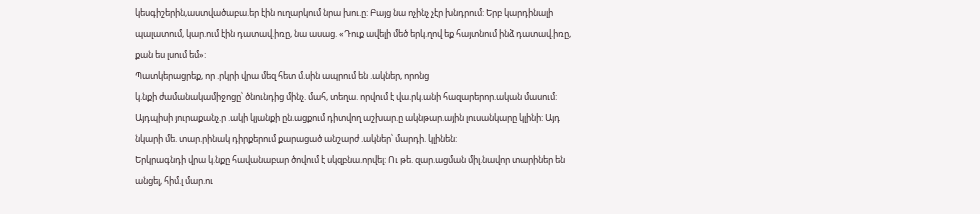կեսգիշերին,աստվածաբա.եր էին ուղարկում նրա խու.ը: Բայց նա ոչինչ չէր խնդրում: Երբ կարդինալի պալատում, կար.ում էին դատավ.իռը, նա ասաց. «Դուք ավելի մեծ երկ.ղով եք հայտնում ինձ դատավ.իռը, քան ես լսում եմ»:
Պատկերացրեք, որ .րկրի վրա մեզ հետ մ.սին ապրում են .ակներ, որոնց
կ.նքի ժամանակամիջոցը՝ ծնունդից մինչ. մահ, տեղա. որվում է վա.րկ.անի հազարերոր.ական մասում: Այդպիսի յուրաքանչ.ր .ակի կյանքի ըն.ացքում դիտվող աշխար.ը ակնթար.ային լուսանկարը կլինի: Այդ նկարի մե. տար.րինակ դիրքերում քարացած անշարժ .ակներ՝ մարդի. կլինեն:
Երկրագնդի վրա կ.նքը հավանաբար ծովում է սկզբնա.որվել: Ու թե. զար.ացման միլ.նավոր տարիներ են անցել, հիմ.լ մար.ու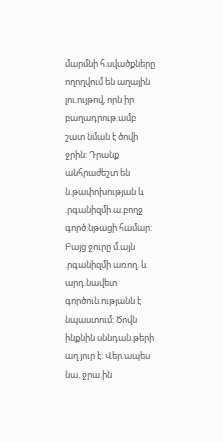մարմնի հ.սվածքները ողողվում են աղային լու.ույթով, որն իր բաղադրութ.ամբ շատ նման է ծովի ջրին: Դրանք անհրաժեշտ են ն.թափոխության և .րգանիզմի ա.բողջ գործ.նթացի համար: Բայց ջուրը մ.այն .րգանիզմի առող. և արդ.նավետ գործուն.ությանն է նպաստում: Ծովն ինքնին սննդան.թերի աղ.յուր է: Վեր.ապես նա. ջրա.ին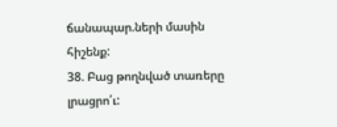ճանապար.ների մասին հիշենք:
38. Բաց թողնված տառերը լրացրո՛ւ: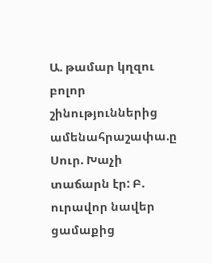Ա. թամար կղզու բոլոր շինություններից ամենահրաշափա.ը Սուր. Խաչի տաճարն էր: Բ. ուրավոր նավեր ցամաքից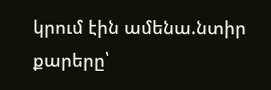կրում էին ամենա.նտիր քարերը՝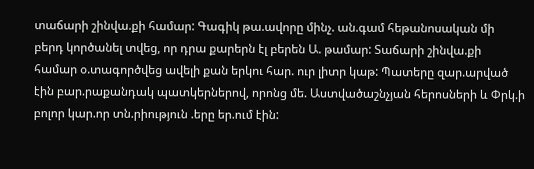տաճարի շինվա.քի համար: Գագիկ թա.ավորը մինչ. ան.գամ հեթանոսական մի բերդ կործանել տվեց, որ դրա քարերն էլ բերեն Ա. թամար: Տաճարի շինվա.քի համար օ.տագործվեց ավելի քան երկու հար. ուր լիտր կաթ: Պատերը զար.արված էին բար.րաքանդակ պատկերներով, որոնց մե. Աստվածաշնչյան հերոսների և Փրկ.ի բոլոր կար.որ տն.րիություն .երը եր.ում էին: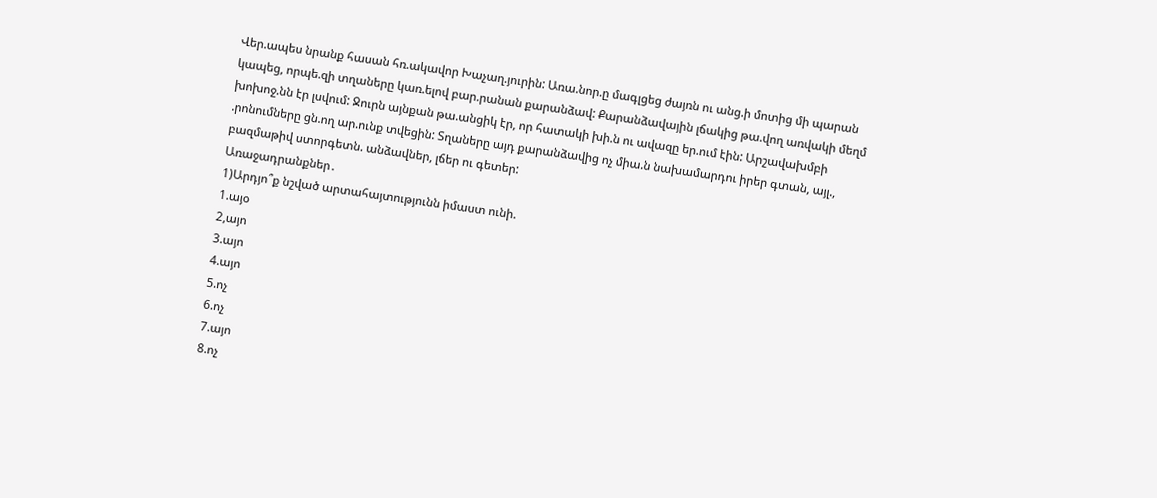Վեր.ապես նրանք հասան հռ.ակավոր Խաչաղ.յուրին: Առա.նոր.ը մագլցեց ժայռն ու անց.ի մոտից մի պարան կապեց, որպե.զի տղաները կառ.ելով բար.րանան քարանձավ: Քարանձավային լճակից թա.վող առվակի մեղմ խոխոջ.նն էր լսվում: Ջուրն այնքան թա.անցիկ էր, որ հատակի խի.ն ու ավազը եր.ում էին: Արշավախմբի .րոնումները ցն.ող ար.ունք տվեցին: Տղաները այդ քարանձավից ոչ միա.ն նախամարդու իրեր գտան, այլ., բազմաթիվ ստորգետն. անձավներ, լճեր ու գետեր:
Առաջադրանքներ․
1)Արդյո՞ք նշված արտահայտությունն իմաստ ունի.
1.այօ
2,այո
3.այո
4.այո
5.ոչ
6.ոչ
7.այո
8.ոչ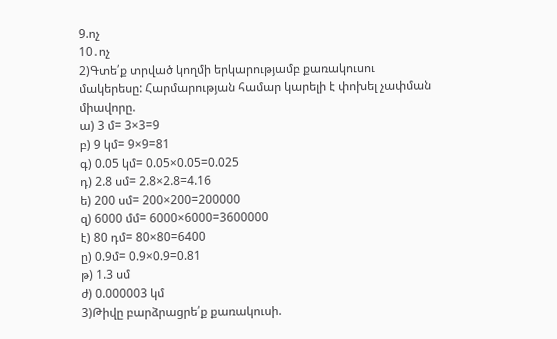9.ոչ
10․ոչ
2)Գտե՛ք տրված կողմի երկարությամբ քառակուսու մակերեսը: Հարմարության համար կարելի է փոխել չափման միավորը.
ա) 3 մ= 3×3=9
բ) 9 կմ= 9×9=81
գ) 0.05 կմ= 0.05×0.05=0.025
դ) 2.8 սմ= 2.8×2.8=4.16
ե) 200 սմ= 200×200=200000
զ) 6000 մմ= 6000×6000=3600000
է) 80 դմ= 80×80=6400
ը) 0.9մ= 0.9×0.9=0.81
թ) 1.3 սմ
ժ) 0.000003 կմ
3)Թիվը բարձրացրե՛ք քառակուսի.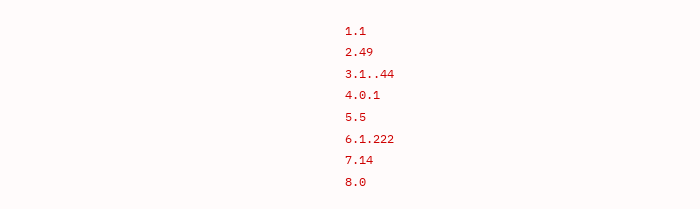1.1
2.49
3.1..44
4.0.1
5.5
6.1.222
7.14
8.0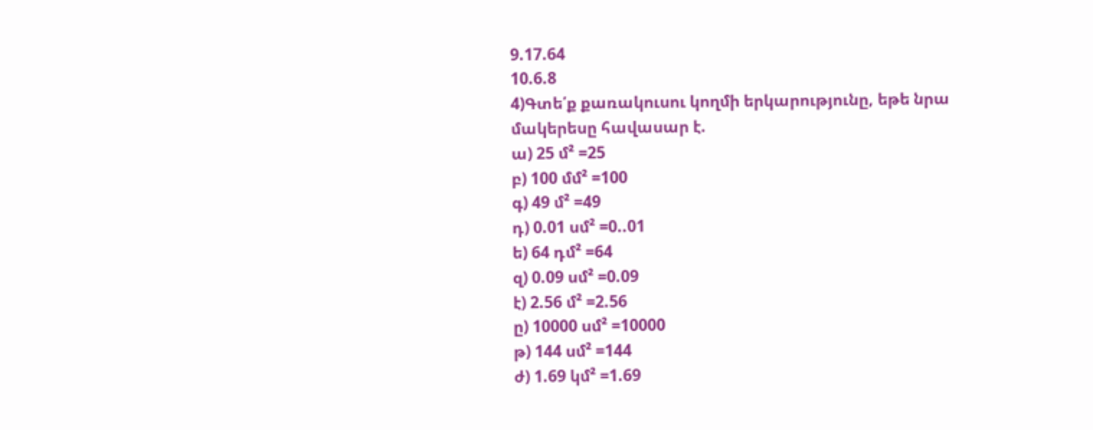9.17.64
10.6.8
4)Գտե՛ք քառակուսու կողմի երկարությունը, եթե նրա մակերեսը հավասար է.
ա) 25 մ² =25
բ) 100 մմ² =100
գ) 49 մ² =49
դ) 0.01 սմ² =0..01
ե) 64 դմ² =64
զ) 0.09 սմ² =0.09
է) 2.56 մ² =2.56
ը) 10000 սմ² =10000
թ) 144 սմ² =144
ժ) 1.69 կմ² =1.69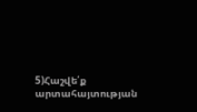5)Հաշվե՛ք արտահայտության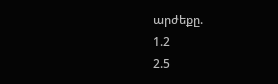արժեքը.
1.2
2.5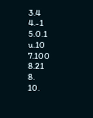3.4
4.-1
5.0.1
u.10
7.100
8.21
8.
10.